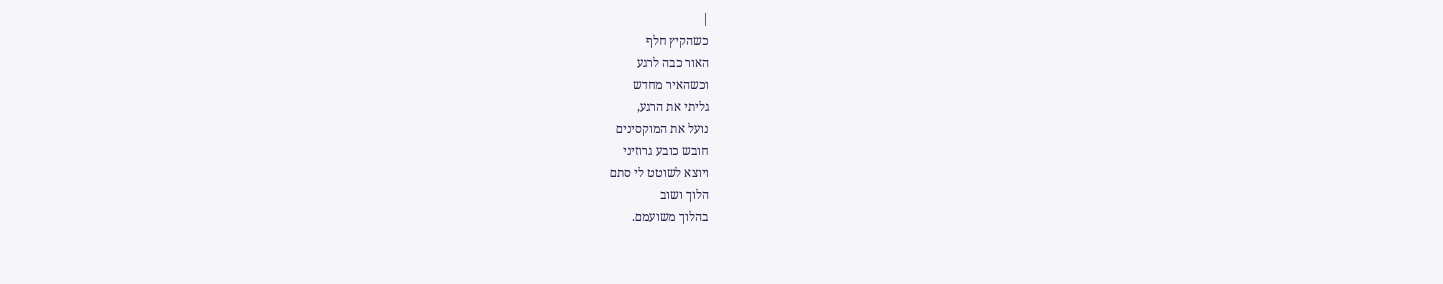|
כשהקיץ חלף
האור כבה לרגע
וכשהאיר מחדש
גליתי את הרגע,
נועל את המוקסינים
חובש כובע גרוזיני
ויוצא לשוטט לי סתם
הלוך ושוב
בהלוך משועמם.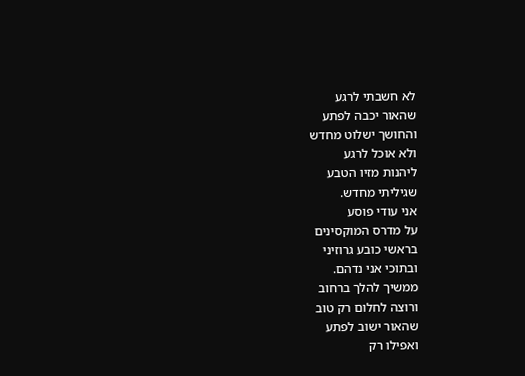לא חשבתי לרגע
שהאור יכבה לפתע
והחושך ישלוט מחדש
ולא אוכל לרגע
ליהנות מזיו הטבע
שגיליתי מחדש.
אני עודי פוסע
על מדרס המוקסינים
בראשי כובע גרוזיני
ובתוכי אני נדהם.
ממשיך להלך ברחוב
ורוצה לחלום רק טוב
שהאור ישוב לפתע
ואפילו רק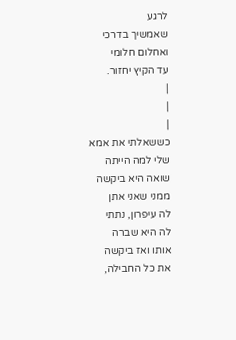לרגע
שאמשיך בדרכי
ואחלום חלומי
עד הקיץ יחזור.
|
|
|
כששאלתי את אמא
שלי למה הייתה
שואה היא ביקשה
ממני שאני אתן
לה עיפרון, נתתי
לה היא שברה
אותו ואז ביקשה
את כל החבילה,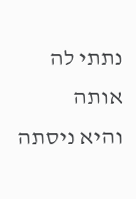נתתי לה אותה
והיא ניסתה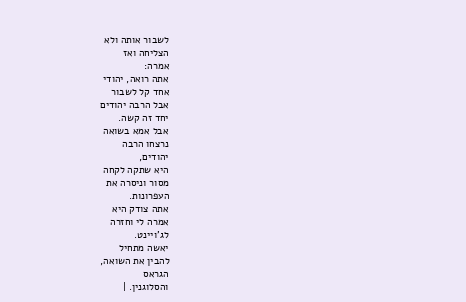לשבור אותה ולא
הצליחה ואז
אמרה:
אתה רואה, יהודי
אחד קל לשבור
אבל הרבה יהודים
יחד זה קשה.
אבל אמא בשואה
נרצחו הרבה
יהודים,
היא שתקה לקחה
מסור וניסרה את
העפרונות.
אתה צודק היא
אמרה לי וחזרה
לג'ויינט.
יאשה מתחיל
להבין את השואה,
הגראס
והסלוגנין. |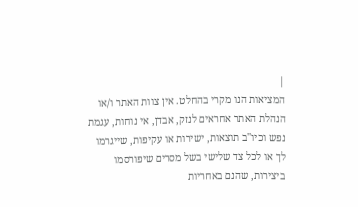|
המציאות הנו מקרי בהחלט. אין צוות האתר ו/או
הנהלת האתר אחראים לנזק, אבדן, אי נוחות, עגמת
נפש וכיו''ב תוצאות, ישירות או עקיפות, שייגרמו
לך או לכל צד שלישי בשל מסרים שיפורסמו
ביצירות, שהנם באחריות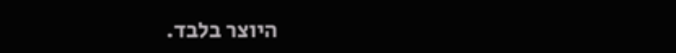היוצר בלבד.